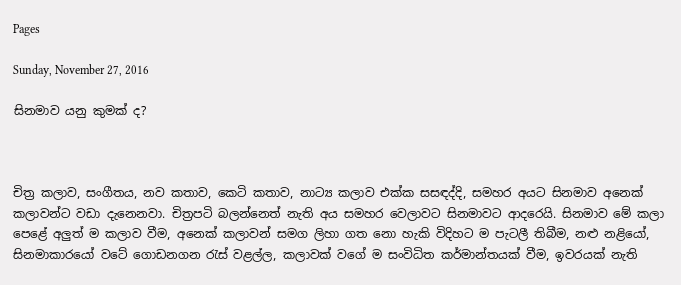Pages

Sunday, November 27, 2016

සිනමාව යනු කුමක් ද?



චිත්‍ර කලාව, සංගීතය, නව කතාව, කෙටි කතාව, නාට්‍ය කලාව එක්ක සසඳද්දි, සමහර අයට සිනමාව අනෙක් කලාවන්ට වඩා දැනෙනවා. චිත්‍රපටි බලන්නෙත් නැති අය සමහර වෙලාවට සිනමාවට ආදරෙයි. සිනමාව මේ කලා පෙළේ අලුත් ම කලාව වීම, අනෙක් කලාවන් සමග ලිහා ගත නො හැකි විදිහට ම පැටලී තිබීම, නළු නළියෝ, සිනමාකාරයෝ වටේ ගොඩනගන රැස් වළල්ල, කලාවක් වගේ ම සංවිධිත කර්මාන්තයක් වීම, ඉවරයක් නැති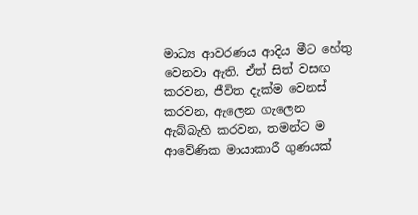මාධ්‍ය ආවරණය ආදිය මීට හේතු වෙනවා ඇති. ඒත් සිත් වසඟ කරවන, ජීවිත දැක්ම වෙනස් කරවන, ඇලෙන ගැලෙන ඇබ්බැහි කරවන, තමන්ට ම ආවේණික මායාකාරී ගුණයක්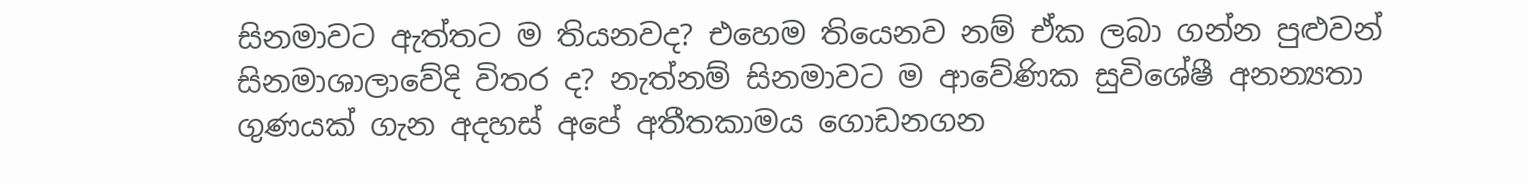සිනමාවට ඇත්තට ම තියනවද? එහෙම තියෙනව නම් ඒක ලබා ගන්න පුළුවන් සිනමාශාලාවේදි විතර ද? නැත්නම් සිනමාවට ම ආවේණික සුවිශේෂී අනන්‍යතා ගුණයක් ගැන අදහස් අපේ අතීතකාමය ගොඩනගන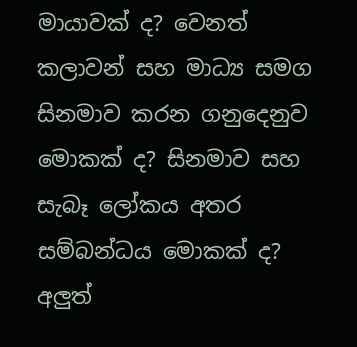මායාවක් ද? වෙනත් කලාවන් සහ මාධ්‍ය සමග සිනමාව කරන ගනුදෙනුව මොකක් ද? සිනමාව සහ සැබෑ ලෝකය අතර සම්බන්ධය මොකක් ද? අලුත්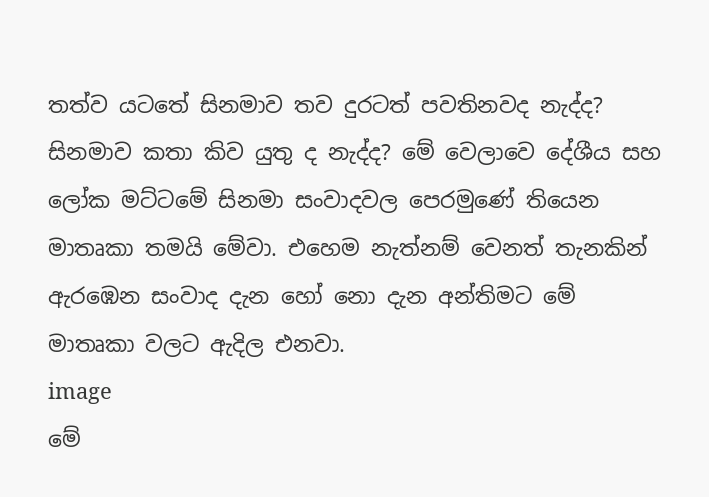තත්ව යටතේ සිනමාව තව දුරටත් පවතිනවද නැද්ද? සිනමාව කතා කිව යුතු ද නැද්ද? මේ වෙලාවෙ දේශීය සහ ලෝක මට්ටමේ සිනමා සංවාදවල පෙරමුණේ තියෙන මාතෘකා තමයි මේවා. එහෙම නැත්නම් වෙනත් තැනකින් ඇරඹෙන සංවාද දැන හෝ නො දැන අන්තිමට මේ මාතෘකා වලට ඇදිල එනවා.
image
මේ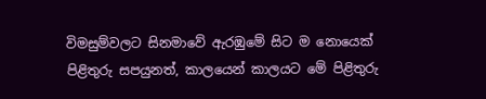විමසුම්වලට සිනමාවේ ඇරඹුමේ සිට ම නොයෙක් පිළිතුරු සපයුනත්, කාලයෙන් කාලයට මේ පිළිතුරු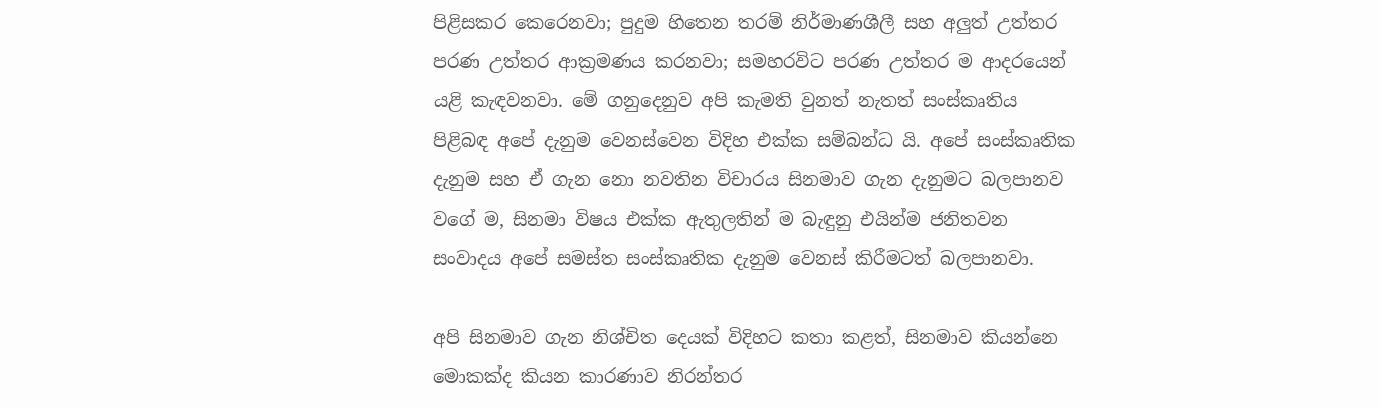පිළිසකර කෙරෙනවා; පුදුම හිතෙන තරම් නිර්මාණශීලී සහ අලුත් උත්තර පරණ උත්තර ආක්‍රමණය කරනවා; සමහරවිට පරණ උත්තර ම ආදරයෙන් යළි කැඳවනවා. මේ ගනුදෙනුව අපි කැමති වුනත් නැතත් සංස්කෘතිය පිළිබඳ අපේ දැනුම වෙනස්වෙන විදිහ එක්ක සම්බන්ධ යි. අපේ සංස්කෘතික දැනුම සහ ඒ ගැන නො නවතින විචාරය සිනමාව ගැන දැනුමට බලපානව වගේ ම, සිනමා විෂය එක්ක ඇතුලතින් ම බැඳුනු එයින්ම ජනිතවන සංවාදය අපේ සමස්ත සංස්කෘතික දැනුම වෙනස් කිරීමටත් බලපානවා.

අපි සිනමාව ගැන නිශ්චිත දෙයක් විදිහට කතා කළත්, සිනමාව කියන්නෙ මොකක්ද කියන කාරණාව නිරන්තර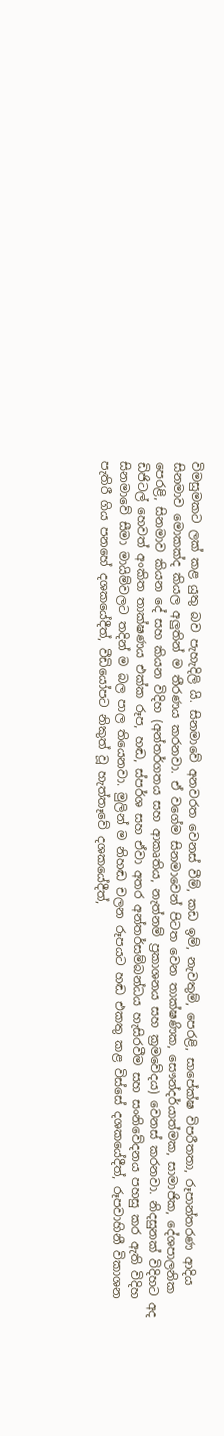විමසුමකට ලක් කළ යුතු බව පැහැදිලි යි. සිනමාවේ අනවරත වෙනස් වීම්, කඩ ඉම්, නැවතුම්, පෙරළි, සාපේක්ෂ විපරීතතා, රූපාන්තරණ ආදිය සිනමාව මොකක්ද කියල අලුතින් ම තීරණය කරනවා. ඒ වගේම සිනමාවෙන් පිටත වෙන තාක්ෂණික, සෞන්දර්යාත්මක, සාමාජික, දේශපාලනික පෙරළි, සිනමාව කියන දේ සහ කියන විදිහ (අන්තර්ගතය සහ ආකෘතිය, නැත්නම් ප්‍රකාශනය සහ ක්‍රමවේදය) වෙනස් කරනවා. නිදසුනක් විදිහට අද ඩිජිටල් හෙවත් අංකිත තාක්ෂණය එක්ක රූප, හඬ, ස්පර්ශ සහ ඒවා අතර අන්තර්සම්බන්ධය හැසිරවීම සහ සංනිවේදනය පහසු කර ඇති විදිහ සිනමාවේ සීමා මායිම්වලට තදින් ම බල පාල තියෙනවා. මුලින් ම නිහඬ චලන රූපයට හඬ එකතු කළ විස්සේ දශකයේදීත්, රූපවාහිනී විකාශන පැතිරී ගිය පනහේ දශකයේදීත්, වීඩියෝපට නිකුත් වූ හැත්තෑවේ දශකයේදීත්,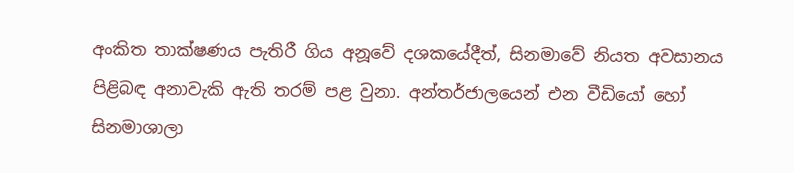අංකිත තාක්ෂණය පැතිරී ගිය අනූවේ දශකයේදීත්, සිනමාවේ නියත අවසානය පිළිබඳ අනාවැකි ඇති තරම් පළ වුනා. අන්තර්ජාලයෙන් එන වීඩියෝ හෝ සිනමාශාලා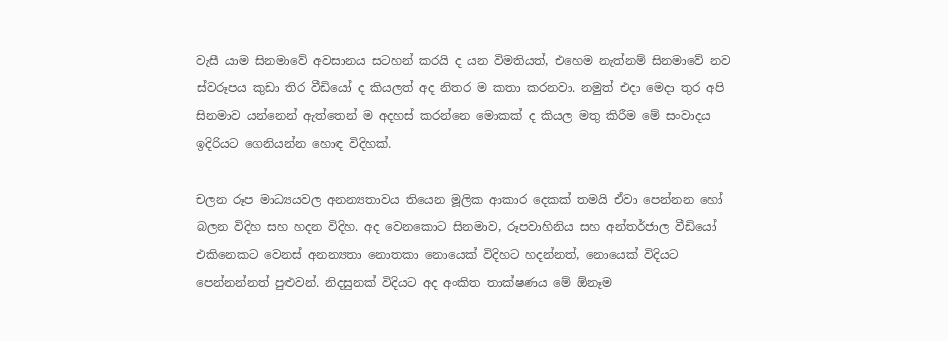වැසී යාම සිනමාවේ අවසානය සටහන් කරයි ද යන විමතියත්, එහෙම නැත්නම් සිනමාවේ නව ස්වරූපය කුඩා තිර වීඩියෝ ද කියලත් අද නිතර ම කතා කරනවා. නමුත් එදා මෙදා තුර අපි සිනමාව යන්නෙන් ඇත්තෙන් ම අදහස් කරන්නෙ මොකක් ද කියල මතු කිරීම මේ සංවාදය ඉදිරියට ගෙනියන්න හොඳ විදිහක්.

චලන රූප මාධ්‍යයවල අනන්‍යතාවය තියෙන මූලික ආකාර දෙකක් තමයි ඒවා පෙන්නන හෝ බලන විදිහ සහ හදන විදිහ. අද වෙනකොට සිනමාව, රූපවාහිනිය සහ අන්තර්ජාල වීඩියෝ එකිනෙකට වෙනස් අනන්‍යතා නොතකා නොයෙක් විදිහට හදන්නත්, නොයෙක් විදියට පෙන්නන්නත් පුළුවන්. නිදසුනක් විදියට අද අංකිත තාක්ෂණය මේ ඕනෑම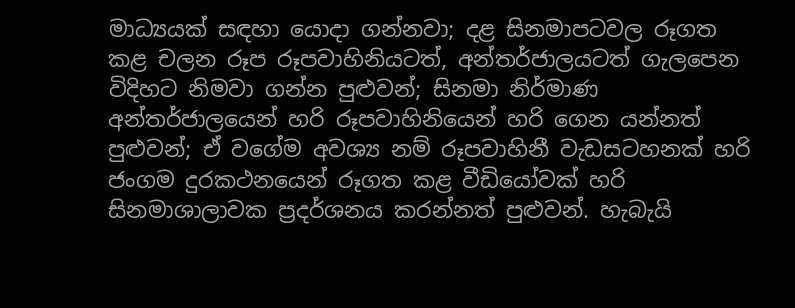මාධ්‍යයක් සඳහා යොදා ගන්නවා; දළ සිනමාපටවල රූගත කළ චලන රූප රූපවාහිනියටත්, අන්තර්ජාලයටත් ගැලපෙන විදිහට නිමවා ගන්න පුළුවන්; සිනමා නිර්මාණ අන්තර්ජාලයෙන් හරි රූපවාහිනියෙන් හරි ගෙන යන්නත් පුළුවන්; ඒ වගේම අවශ්‍ය නම් රූපවාහිනී වැඩසටහනක් හරි ජංගම දුරකථනයෙන් රූගත කළ වීඩියෝවක් හරි සිනමාශාලාවක ප්‍රදර්ශනය කරන්නත් පුළුවන්. හැබැයි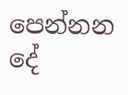පෙන්නන දේ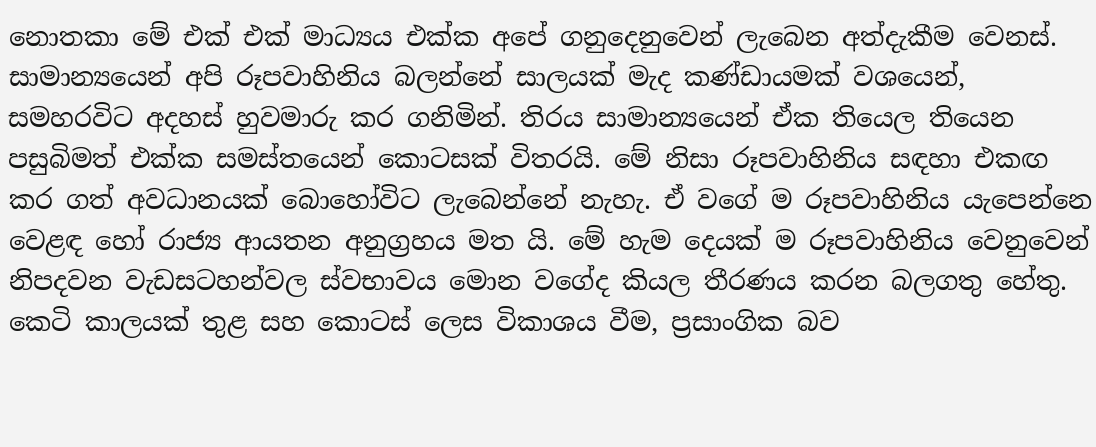නොතකා මේ එක් එක් මාධ්‍යය එක්ක අපේ ගනුදෙනුවෙන් ලැබෙන අත්දැකීම වෙනස්. සාමාන්‍යයෙන් අපි රූපවාහිනිය බලන්නේ සාලයක් මැද කණ්ඩායමක් වශයෙන්, සමහරවිට අදහස් හුවමාරු කර ගනිමින්. තිරය සාමාන්‍යයෙන් ඒක තියෙල තියෙන පසුබිමත් එක්ක සමස්තයෙන් කොටසක් විතරයි. මේ නිසා රූපවාහිනිය සඳහා එකඟ කර ගත් අවධානයක් බොහෝවිට ලැබෙන්නේ නැහැ. ඒ වගේ ම රූපවාහිනිය යැපෙන්නෙ වෙළඳ හෝ රාජ්‍ය ආයතන අනුග්‍රහය මත යි. මේ හැම දෙයක් ම රූපවාහිනිය වෙනුවෙන් නිපදවන වැඩසටහන්වල ස්වභාවය මොන වගේද කියල තීරණය කරන බලගතු හේතු. කෙටි කාලයක් තුළ සහ කොටස් ලෙස විකාශය වීම, ප්‍රසාංගික බව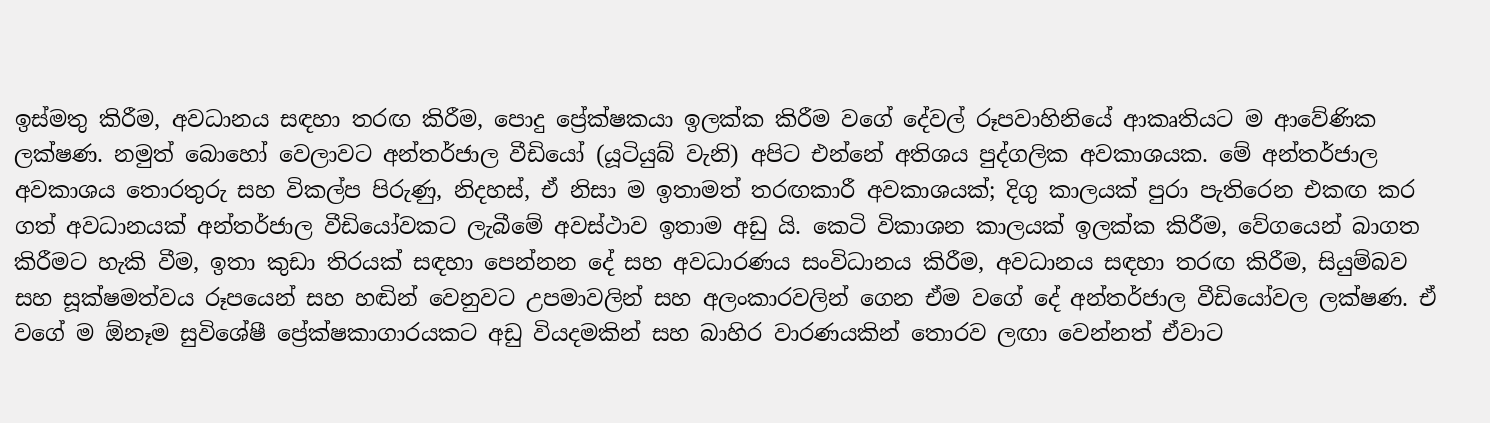ඉස්මතු කිරීම, අවධානය සඳහා තරඟ කිරීම, පොදු ප්‍රේක්ෂකයා ඉලක්ක කිරීම වගේ දේවල් රූපවාහිනියේ ආකෘතියට ම ආවේණික ලක්ෂණ. නමුත් බොහෝ වෙලාවට අන්තර්ජාල වීඩියෝ (යූටියුබ් වැනි) අපිට එන්නේ අතිශය පුද්ගලික අවකාශයක. මේ අන්තර්ජාල අවකාශය තොරතුරු සහ විකල්ප පිරුණු, නිදහස්, ඒ නිසා ම ඉතාමත් තරඟකාරී අවකාශයක්; දිගු කාලයක් පුරා පැතිරෙන එකඟ කර ගත් අවධානයක් අන්තර්ජාල වීඩියෝවකට ලැබීමේ අවස්ථාව ඉතාම අඩු යි. කෙටි විකාශන කාලයක් ඉලක්ක කිරීම, වේගයෙන් බාගත කිරීමට හැකි වීම, ඉතා කුඩා තිරයක් සඳහා පෙන්නන දේ සහ අවධාරණය සංවිධානය කිරීම, අවධානය සඳහා තරඟ කිරීම, සියුම්බව සහ සූක්ෂමත්වය රූපයෙන් සහ හඬින් වෙනුවට උපමාවලින් සහ අලංකාරවලින් ගෙන ඒම වගේ දේ අන්තර්ජාල වීඩියෝවල ලක්ෂණ. ඒ වගේ ම ඕනෑම සුවිශේෂී ප්‍රේක්ෂකාගාරයකට අඩු වියදමකින් සහ බාහිර වාරණයකින් තොරව ලඟා වෙන්නත් ඒවාට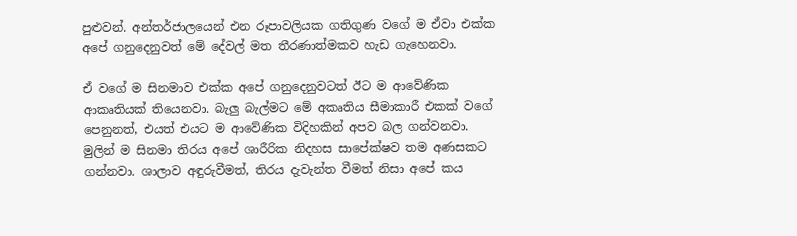පුළුවන්. අන්තර්ජාලයෙන් එන රූපාවලියක ගතිගුණ වගේ ම ඒවා එක්ක අපේ ගනුදෙනුවත් මේ දේවල් මත තීරණාත්මකව හැඩ ගැහෙනවා.

ඒ වගේ ම සිනමාව එක්ක අපේ ගනුදෙනුවටත් ඊට ම ආවේණික ආකෘතියක් තියෙනවා. බැලු බැල්මට මේ අකෘතිය සීමාකාරී එකක් වගේ පෙනුනත්, එයත් එයට ම ආවේණික විදිහකින් අපව බල ගන්වනවා. මුලින් ම සිනමා තිරය අපේ ශාරීරික නිදහස සාපේක්ෂව තම අණසකට ගන්නවා. ශාලාව අඳුරුවීමත්, තිරය දැවැන්ත වීමත් නිසා අපේ කය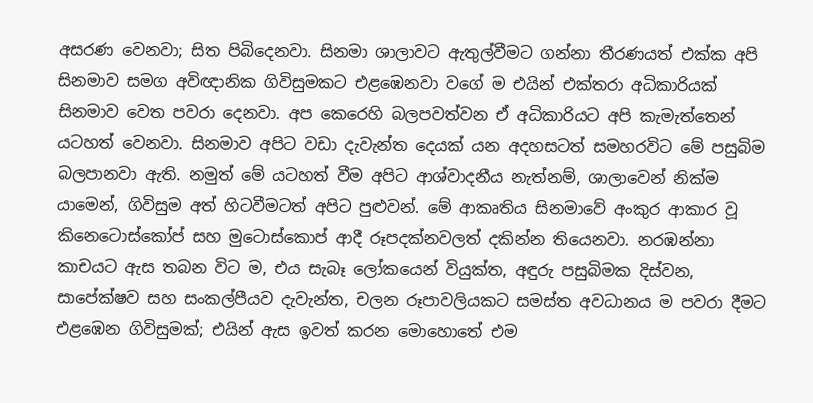අසරණ වෙනවා; සිත පිබිදෙනවා. සිනමා ශාලාවට ඇතුල්වීමට ගන්නා තීරණයත් එක්ක අපි සිනමාව සමග අවිඥානික ගිවිසුමකට එළඹෙනවා වගේ ම එයින් එක්තරා අධිකාරියක් සිනමාව වෙත පවරා දෙනවා. අප කෙරෙහි බලපවත්වන ඒ අධිකාරියට අපි කැමැත්තෙන් යටහත් වෙනවා. සිනමාව අපිට වඩා දැවැන්ත දෙයක් යන අදහසටත් සමහරවිට මේ පසුබිම බලපානවා ඇති. නමුත් මේ යටහත් වීම අපිට ආශ්වාදනීය නැත්නම්, ශාලාවෙන් නික්ම යාමෙන්, ගිවිසුම අත් හිටවීමටත් අපිට පුළුවන්. මේ ආකෘතිය සිනමාවේ අංකුර ආකාර වූ කිනෙටොස්කෝප් සහ මුටොස්කොප් ආදී රූපදක්නවලත් දකින්න තියෙනවා. නරඹන්නා කාචයට ඇස තබන විට ම, එය සැබෑ ලෝකයෙන් වියුක්ත, අඳුරු පසුබිමක දිස්වන, සාපේක්ෂව සහ සංකල්පීයව දැවැන්ත, චලන රූපාවලියකට සමස්ත අවධානය ම පවරා දීමට එළඹෙන ගිවිසුමක්; එයින් ඇස ඉවත් කරන මොහොතේ එම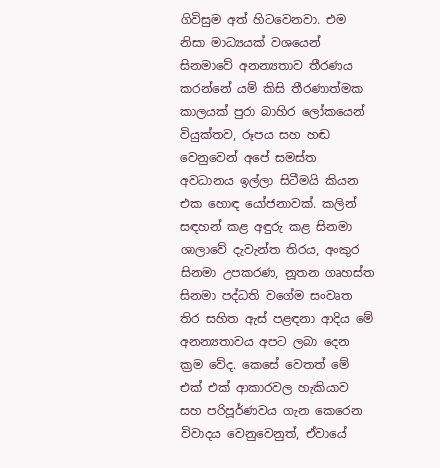ගිවිසුම අත් හිටවෙනවා. එම නිසා මාධ්‍යයක් වශයෙන් සිනමාවේ අනන්‍යතාව තීරණය කරන්නේ යම් කිසි තීරණාත්මක කාලයක් පුරා බාහිර ලෝකයෙන් වියුක්තව, රූපය සහ හඬ වෙනුවෙන් අපේ සමස්ත අවධානය ඉල්ලා සිටීමයි කියන එක හොඳ යෝජනාවක්. කලින් සඳහන් කළ අඳුරු කළ සිනමා ශාලාවේ දැවැන්ත තිරය, අංකුර සිනමා උපකරණ, නූතන ගෘහස්ත සිනමා පද්ධති වගේම සංවෘත තිර සහිත ඇස් පළඳනා ආදිය මේ අනන්‍යතාවය අපට ලබා දෙන ක්‍රම වේද. කෙසේ වෙතත් මේ එක් එක් ආකාරවල හැකියාව සහ පරිපූර්ණවය ගැන කෙරෙන විවාදය වෙනුවෙනුත්, ඒවායේ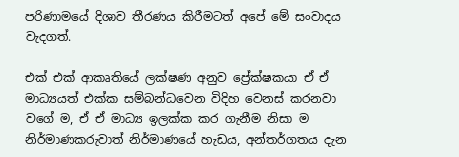පරිණාමයේ දිශාව තීරණය කිරීමටත් අපේ මේ සංවාදය වැදගත්.

එක් එක් ආකෘතියේ ලක්ෂණ අනුව ප්‍රේක්ෂකයා ඒ ඒ මාධ්‍යයත් එක්ක සම්බන්ධවෙන විදිහ වෙනස් කරනවා වගේ ම, ඒ ඒ මාධ්‍ය ඉලක්ක කර ගැනීම නිසා ම නිර්මාණකරුවාත් නිර්මාණයේ හැඩය, අන්තර්ගතය දැන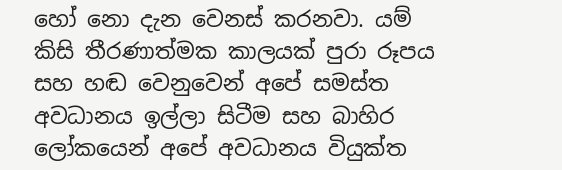හෝ නො දැන වෙනස් කරනවා. යම් කිසි තීරණාත්මක කාලයක් පුරා රූපය සහ හඬ වෙනුවෙන් අපේ සමස්ත අවධානය ඉල්ලා සිටීම සහ බාහිර ලෝකයෙන් අපේ අවධානය වියුක්ත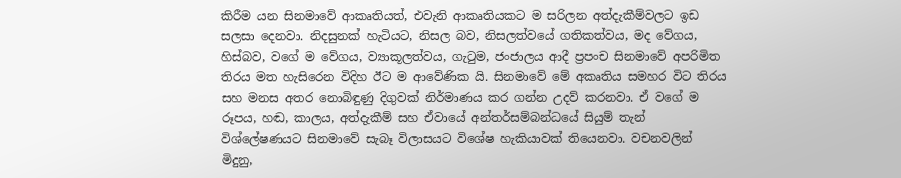කිරීම යන සිනමාවේ ආකෘතියත්, එවැනි ආකෘතියකට ම සරිලන අත්දැකීම්වලට ඉඩ සලසා දෙනවා. නිදසුනක් හැටියට, නිසල බව, නිසලත්වයේ ගතිකත්වය, මද වේගය, හිස්බව, වගේ ම වේගය, ව්‍යාකූලත්වය, ගැටුම, ජංජාලය ආදී ප්‍රපංච සිනමාවේ අපරිමිත තිරය මත හැසිරෙන විදිහ ඊට ම ආවේණික යි. සිනමාවේ මේ අකෘතිය සමහර විට තිරය සහ මනස අතර නොබිඳුණු දිගුවක් නිර්මාණය කර ගන්න උදව් කරනවා. ඒ වගේ ම රූපය, හඬ, කාලය, අත්දැකීම් සහ ඒවායේ අන්තර්සම්බන්ධයේ සියුම් තැන් විශ්ලේෂණයට සිනමාවේ සැබෑ විලාසයට විශේෂ හැකියාවක් තියෙනවා. වචනවලින් මිදුනු,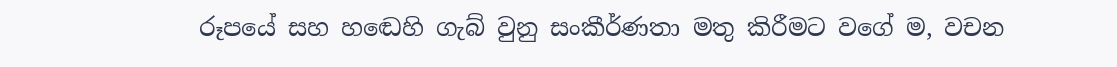රූපයේ සහ හඬෙහි ගැබ් වුනු සංකීර්ණතා මතු කිරීමට වගේ ම, වචන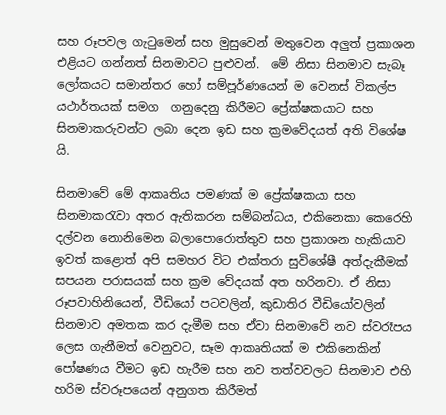සහ රූපවල ගැටුමෙන් සහ මුසුවෙන් මතුවෙන අලුත් ප්‍රකාශන එළියට ගන්නත් සිනමාවට පුළුවන්.  මේ නිසා සිනමාව සැබෑ ලෝකයට සමාන්තර හෝ සම්පූර්ණයෙන් ම වෙනස් විකල්ප යථාර්තයක් සමග  ගනුදෙනු කිරීමට ප්‍රේක්ෂකයාට සහ සිනමාකරුවන්ට ලබා දෙන ඉඩ සහ ක්‍රමවේදයත් අති විශේෂ යි.

සිනමාවේ මේ ආකෘතිය පමණක් ම ප්‍රේක්ෂකයා සහ සිනමාකරැවා අතර ඇතිකරන සම්බන්ධය, එකිනෙකා කෙරෙහි දල්වන නොනිමෙන බලාපොරොත්තුව සහ ප්‍රකාශන හැකියාව ඉවත් කළොත් අපි සමහර විට එක්තරා සුවිශේෂී අත්දැකීමක් සපයන පරාසයක් සහ ක්‍රම වේදයක් අත හරිනවා. ඒ නිසා රූපවාහිනියෙන්, වීඩියෝ පටවලින්, කුඩාතිර වීඩියෝවලින් සිනමාව අමතක කර දැමීම සහ ඒවා සිනමාවේ නව ස්වරෑපය ලෙස ගැනීමත් වෙනුවට, සෑම ආකෘතියක් ම එකිනෙකින් පෝෂණය වීමට ඉඩ හැරීම සහ නව තත්වවලට සිනමාව එහි හරිම ස්වරූපයෙන් අනුගත කිරීමත්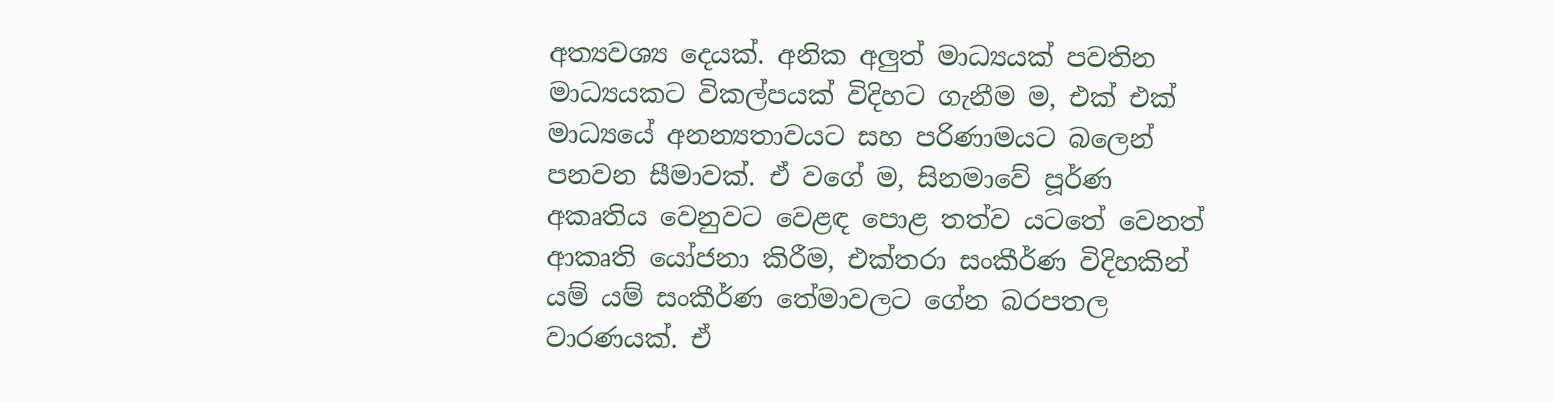අත්‍යවශ්‍ය දෙයක්. අනික අලුත් මාධ්‍යයක් පවතින මාධ්‍යයකට විකල්පයක් විදිහට ගැනීම ම, එක් එක් මාධ්‍යයේ අනන්‍යතාවයට සහ පරිණාමයට බලෙන් පනවන සීමාවක්. ඒ වගේ ම, සිනමාවේ පූර්ණ අකෘතිය වෙනුවට වෙළඳ පොළ තත්ව යටතේ වෙනත් ආකෘති යෝජනා කිරීම, එක්තරා සංකීර්ණ විදිහකින් යම් යම් සංකීර්ණ තේමාවලට ගේන බරපතල වාරණයක්. ඒ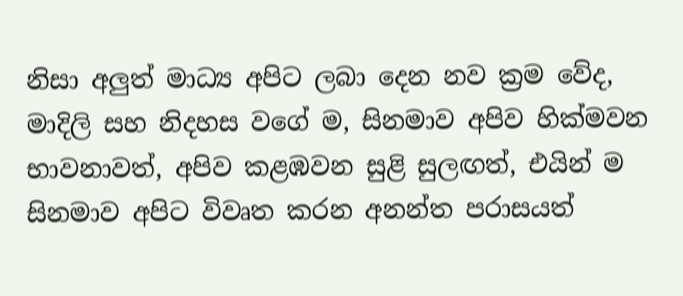නිසා අලුත් මාධ්‍ය අපිට ලබා දෙන නව ක්‍රම වේද, මාදිලි සහ නිදහස වගේ ම, සිනමාව අපිව හික්මවන භාවනාවත්, අපිව කළඹවන සුළි සුලඟත්, එයින් ම සිනමාව අපිට විවෘත කරන අනන්ත පරාසයත්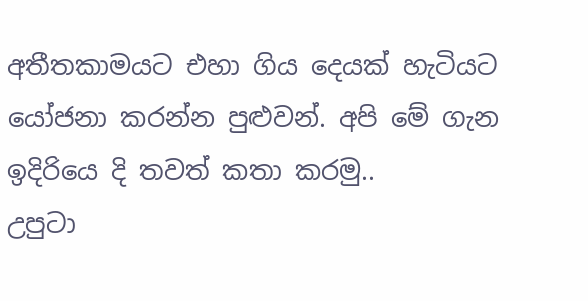අතීතකාමයට එහා ගිය දෙයක් හැටියට යෝජනා කරන්න පුළුවන්. අපි මේ ගැන ඉදිරියෙ දි තවත් කතා කරමු..
උපුටා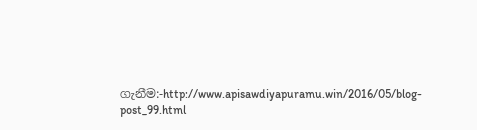ගැනීම:-http://www.apisawdiyapuramu.win/2016/05/blog-post_99.html